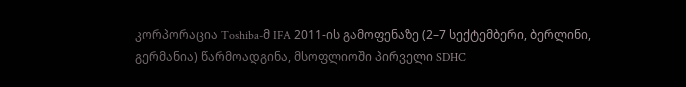კორპორაცია Toshiba-მ IFA 2011-ის გამოფენაზე (2–7 სექტემბერი, ბერლინი, გერმანია) წარმოადგინა, მსოფლიოში პირველი SDHC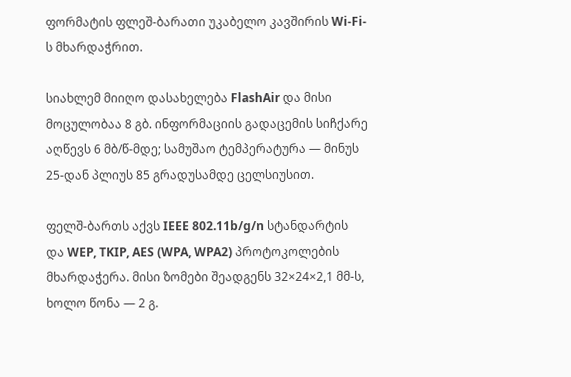ფორმატის ფლეშ-ბარათი უკაბელო კავშირის Wi-Fi-ს მხარდაჭრით.

სიახლემ მიიღო დასახელება FlashAir და მისი მოცულობაა 8 გბ. ინფორმაციის გადაცემის სიჩქარე აღწევს 6 მბ/წ-მდე; სამუშაო ტემპერატურა — მინუს 25-დან პლიუს 85 გრადუსამდე ცელსიუსით.

ფელშ-ბართს აქვს IEEE 802.11b/g/n სტანდარტის და WEP, TKIP, AES (WPA, WPA2) პროტოკოლების მხარდაჭერა. მისი ზომები შეადგენს 32×24×2,1 მმ-ს, ხოლო წონა — 2 გ.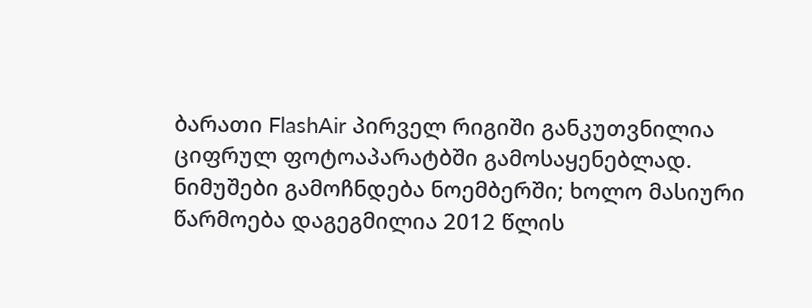ბარათი FlashAir პირველ რიგიში განკუთვნილია ციფრულ ფოტოაპარატბში გამოსაყენებლად. ნიმუშები გამოჩნდება ნოემბერში; ხოლო მასიური წარმოება დაგეგმილია 2012 წლის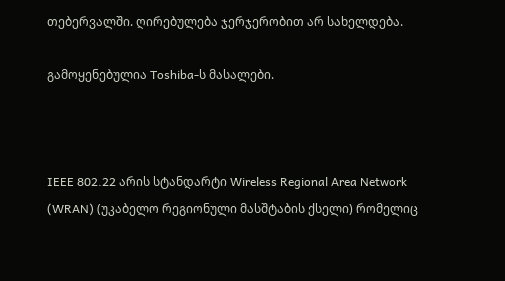თებერვალში. ღირებულება ჯერჯერობით არ სახელდება.

გამოყენებულია Toshiba-ს მასალები.



IEEE 802.22 არის სტანდარტი Wireless Regional Area Network (WRAN) (უკაბელო რეგიონული მასშტაბის ქსელი) რომელიც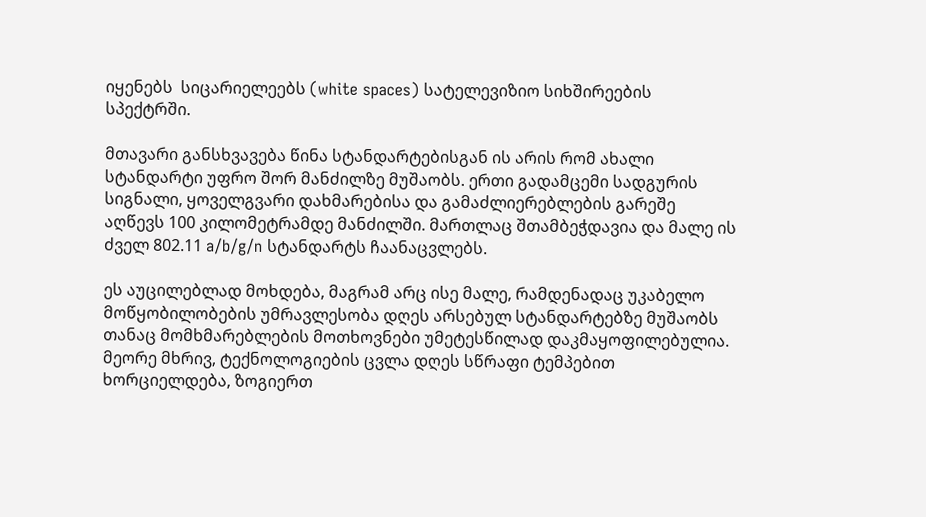იყენებს  სიცარიელეებს (white spaces) სატელევიზიო სიხშირეების სპექტრში.

მთავარი განსხვავება წინა სტანდარტებისგან ის არის რომ ახალი სტანდარტი უფრო შორ მანძილზე მუშაობს. ერთი გადამცემი სადგურის სიგნალი, ყოველგვარი დახმარებისა და გამაძლიერებლების გარეშე აღწევს 100 კილომეტრამდე მანძილში. მართლაც შთამბეჭდავია და მალე ის ძველ 802.11 a/b/g/n სტანდარტს ჩაანაცვლებს.

ეს აუცილებლად მოხდება, მაგრამ არც ისე მალე, რამდენადაც უკაბელო მოწყობილობების უმრავლესობა დღეს არსებულ სტანდარტებზე მუშაობს თანაც მომხმარებლების მოთხოვნები უმეტესწილად დაკმაყოფილებულია. მეორე მხრივ, ტექნოლოგიების ცვლა დღეს სწრაფი ტემპებით ხორციელდება, ზოგიერთ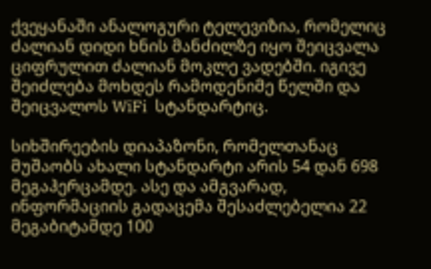ქვეყანაში ანალოგური ტელევიზია, რომელიც ძალიან დიდი ხნის მანძილზე იყო შეიცვალა ციფრულით ძალიან მოკლე ვადებში. იგივე შეიძლება მოხდეს რამოდენიმე წელში და შეიცვალოს WiFi  სტანდარტიც.

სიხშირეების დიაპაზონი, რომელთანაც მუშაობს ახალი სტანდარტი არის 54 დან 698 მეგაჰერცამდე. ასე და ამგვარად, ინფორმაციის გადაცემა შესაძლებელია 22 მეგაბიტამდე 100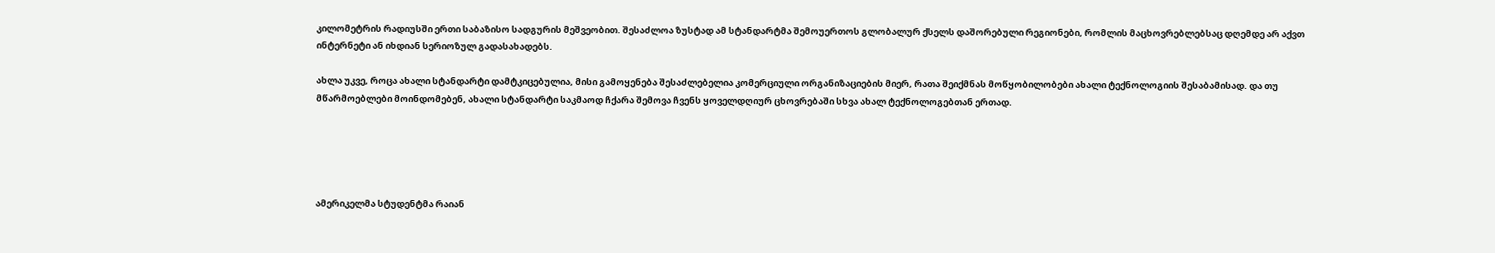კილომეტრის რადიუსში ერთი საბაზისო სადგურის მეშვეობით. შესაძლოა ზუსტად ამ სტანდარტმა შემოუერთოს გლობალურ ქსელს დაშორებული რეგიონები, რომლის მაცხოვრებლებსაც დღემდე არ აქვთ ინტერნეტი ან იხდიან სერიოზულ გადასახადებს.

ახლა უკვე, როცა ახალი სტანდარტი დამტკიცებულია, მისი გამოყენება შესაძლებელია კომერციული ორგანიზაციების მიერ, რათა შეიქმნას მოწყობილობები ახალი ტექნოლოგიის შესაბამისად. და თუ მწარმოებლები მოინდომებენ, ახალი სტანდარტი საკმაოდ ჩქარა შემოვა ჩვენს ყოველდღიურ ცხოვრებაში სხვა ახალ ტექნოლოგებთან ერთად.





ამერიკელმა სტუდენტმა რაიან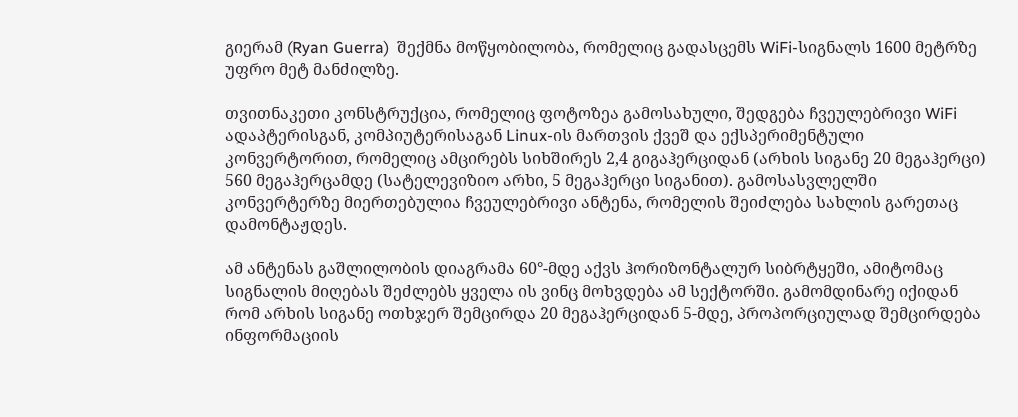გიერამ (Ryan Guerra)  შექმნა მოწყობილობა, რომელიც გადასცემს WiFi-სიგნალს 1600 მეტრზე უფრო მეტ მანძილზე.

თვითნაკეთი კონსტრუქცია, რომელიც ფოტოზეა გამოსახული, შედგება ჩვეულებრივი WiFi ადაპტერისგან, კომპიუტერისაგან Linux-ის მართვის ქვეშ და ექსპერიმენტული კონვერტორით, რომელიც ამცირებს სიხშირეს 2,4 გიგაჰერციდან (არხის სიგანე 20 მეგაჰერცი) 560 მეგაჰერცამდე (სატელევიზიო არხი, 5 მეგაჰერცი სიგანით). გამოსასვლელში კონვერტერზე მიერთებულია ჩვეულებრივი ანტენა, რომელის შეიძლება სახლის გარეთაც დამონტაჟდეს.

ამ ანტენას გაშლილობის დიაგრამა 60°-მდე აქვს ჰორიზონტალურ სიბრტყეში, ამიტომაც სიგნალის მიღებას შეძლებს ყველა ის ვინც მოხვდება ამ სექტორში. გამომდინარე იქიდან რომ არხის სიგანე ოთხჯერ შემცირდა 20 მეგაჰერციდან 5-მდე, პროპორციულად შემცირდება ინფორმაციის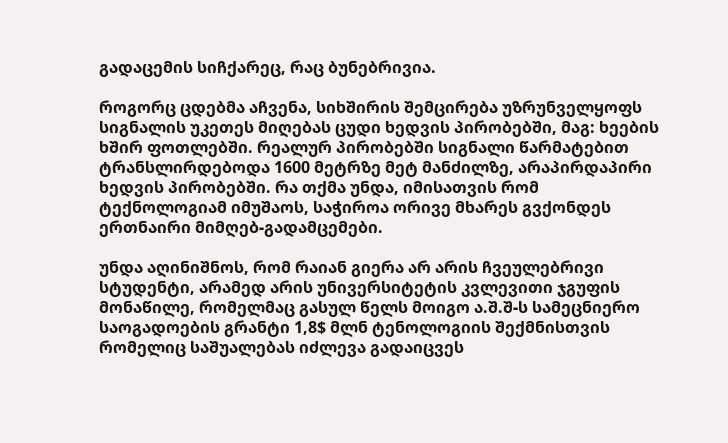გადაცემის სიჩქარეც, რაც ბუნებრივია.

როგორც ცდებმა აჩვენა, სიხშირის შემცირება უზრუნველყოფს სიგნალის უკეთეს მიღებას ცუდი ხედვის პირობებში, მაგ: ხეების ხშირ ფოთლებში. რეალურ პირობებში სიგნალი წარმატებით ტრანსლირდებოდა 1600 მეტრზე მეტ მანძილზე, არაპირდაპირი ხედვის პირობებში. რა თქმა უნდა, იმისათვის რომ ტექნოლოგიამ იმუშაოს, საჭიროა ორივე მხარეს გვქონდეს ერთნაირი მიმღებ-გადამცემები.

უნდა აღინიშნოს, რომ რაიან გიერა არ არის ჩვეულებრივი სტუდენტი, არამედ არის უნივერსიტეტის კვლევითი ჯგუფის მონაწილე, რომელმაც გასულ წელს მოიგო ა.შ.შ-ს სამეცნიერო საოგადოების გრანტი 1,8$ მლნ ტენოლოგიის შექმნისთვის რომელიც საშუალებას იძლევა გადაიცვეს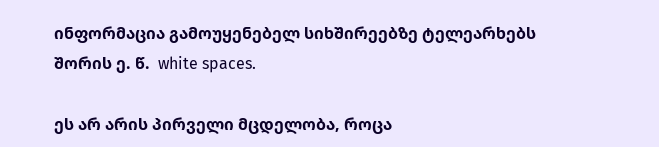ინფორმაცია გამოუყენებელ სიხშირეებზე ტელეარხებს შორის ე. წ.  white spaces.

ეს არ არის პირველი მცდელობა, როცა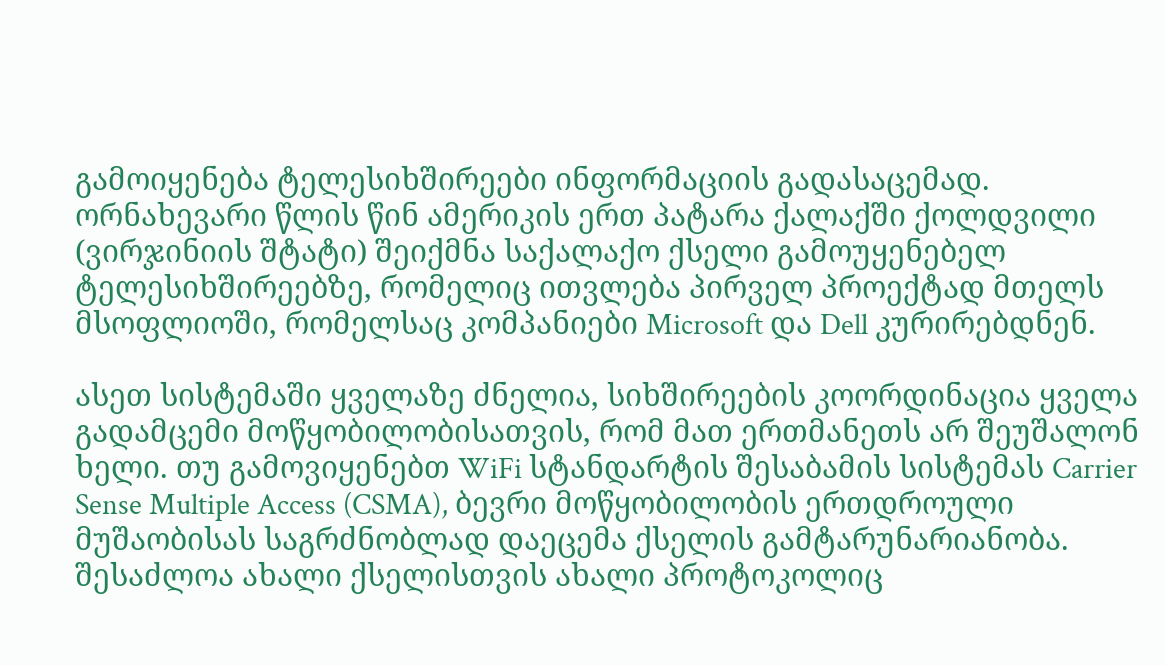გამოიყენება ტელესიხშირეები ინფორმაციის გადასაცემად. ორნახევარი წლის წინ ამერიკის ერთ პატარა ქალაქში ქოლდვილი (ვირჯინიის შტატი) შეიქმნა საქალაქო ქსელი გამოუყენებელ ტელესიხშირეებზე, რომელიც ითვლება პირველ პროექტად მთელს მსოფლიოში, რომელსაც კომპანიები Microsoft და Dell კურირებდნენ.

ასეთ სისტემაში ყველაზე ძნელია, სიხშირეების კოორდინაცია ყველა გადამცემი მოწყობილობისათვის, რომ მათ ერთმანეთს არ შეუშალონ ხელი. თუ გამოვიყენებთ WiFi სტანდარტის შესაბამის სისტემას Carrier Sense Multiple Access (CSMA), ბევრი მოწყობილობის ერთდროული მუშაობისას საგრძნობლად დაეცემა ქსელის გამტარუნარიანობა. შესაძლოა ახალი ქსელისთვის ახალი პროტოკოლიც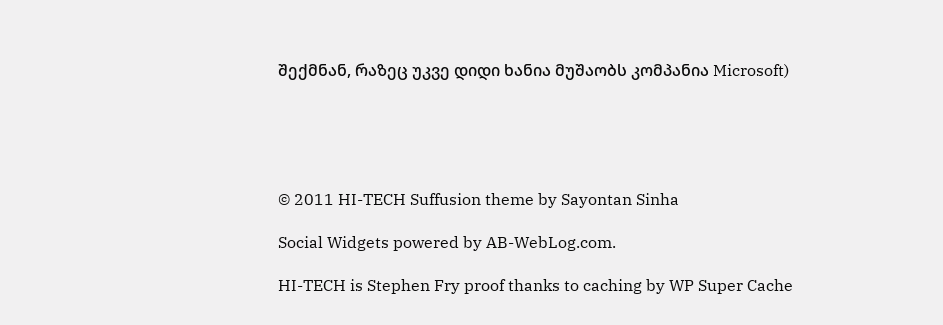შექმნან, რაზეც უკვე დიდი ხანია მუშაობს კომპანია Microsoft)





© 2011 HI-TECH Suffusion theme by Sayontan Sinha

Social Widgets powered by AB-WebLog.com.

HI-TECH is Stephen Fry proof thanks to caching by WP Super Cache